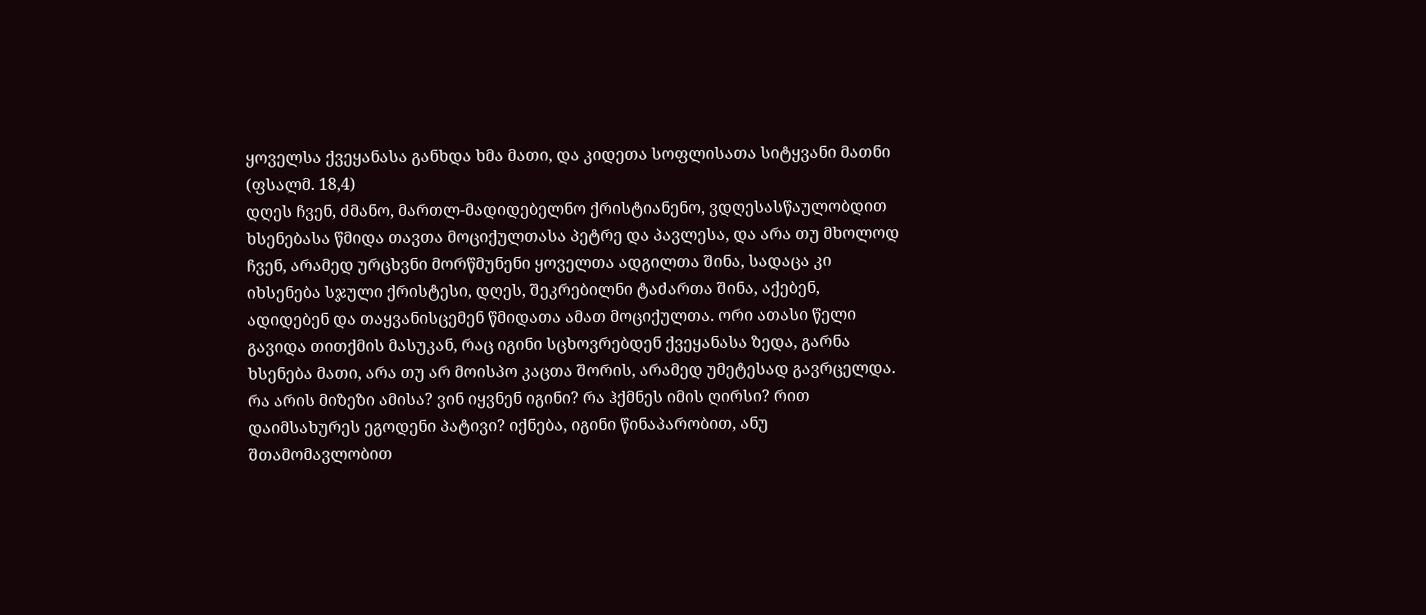ყოველსა ქვეყანასა განხდა ხმა მათი, და კიდეთა სოფლისათა სიტყვანი მათნი (ფსალმ. 18,4)
დღეს ჩვენ, ძმანო, მართლ-მადიდებელნო ქრისტიანენო, ვდღესასწაულობდით ხსენებასა წმიდა თავთა მოციქულთასა პეტრე და პავლესა, და არა თუ მხოლოდ ჩვენ, არამედ ურცხვნი მორწმუნენი ყოველთა ადგილთა შინა, სადაცა კი იხსენება სჯული ქრისტესი, დღეს, შეკრებილნი ტაძართა შინა, აქებენ, ადიდებენ და თაყვანისცემენ წმიდათა ამათ მოციქულთა. ორი ათასი წელი გავიდა თითქმის მასუკან, რაც იგინი სცხოვრებდენ ქვეყანასა ზედა, გარნა ხსენება მათი, არა თუ არ მოისპო კაცთა შორის, არამედ უმეტესად გავრცელდა. რა არის მიზეზი ამისა? ვინ იყვნენ იგინი? რა ჰქმნეს იმის ღირსი? რით დაიმსახურეს ეგოდენი პატივი? იქნება, იგინი წინაპარობით, ანუ შთამომავლობით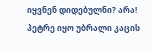იყვნენ დიდებულნი? არა! პეტრე იყო უბრალი კაცის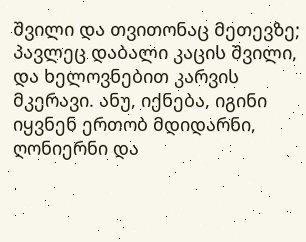შვილი და თვითონაც მეთევზე; პავლეც დაბალი კაცის შვილი, და ხელოვნებით კარვის მკერავი. ანუ, იქნება, იგინი იყვნენ ერთობ მდიდარნი, ღონიერნი და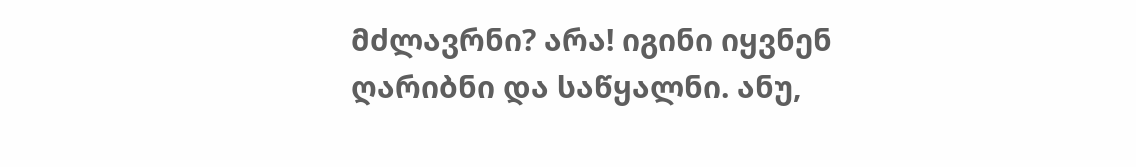მძლავრნი? არა! იგინი იყვნენ ღარიბნი და საწყალნი. ანუ,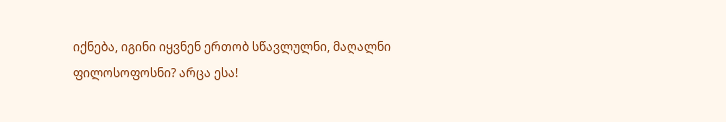იქნება, იგინი იყვნენ ერთობ სწავლულნი, მაღალნი ფილოსოფოსნი? არცა ესა!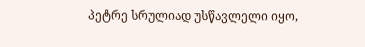პეტრე სრულიად უსწავლელი იყო,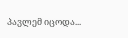პავლემ იცოდა...